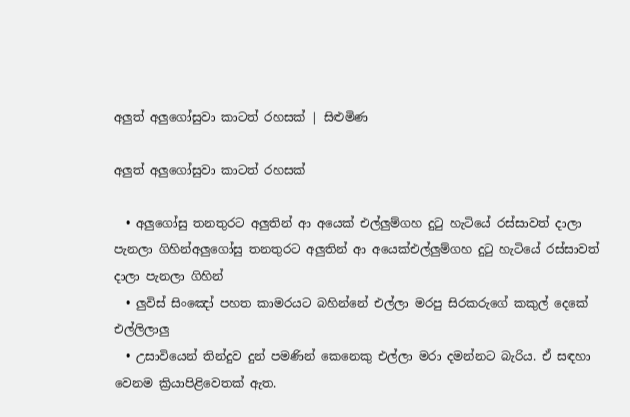අලුත් අලුගෝසුවා කාටත් රහසක් | සිළුමිණ

අලුත් අලුගෝසුවා කාටත් රහසක්

  • අලුගෝසු තනතුරට අලුතින් ආ අයෙක් එල්ලුම්ගහ දුටු හැටියේ රස්සාවත් දාලා පැනලා ගිහින්අලුගෝසු තනතුරට අලුතින් ආ අයෙක්එල්ලුම්ගහ දුටු හැටියේ රස්සාවත් දාලා පැනලා ගිහින්
  • ලුවිස් සිංඤෝ පහත කාමරයට බහින්නේ එල්ලා මරපු සිරකරුගේ කකුල් දෙකේ එල්ලිලාලු
  • උසාවියෙන් තින්දුව දුන් පමණින් කෙනෙකු එල්ලා මරා දමන්නට බැරිය. ඒ සඳහා වෙනම ක්‍රියාපිළිවෙතක් ඇත.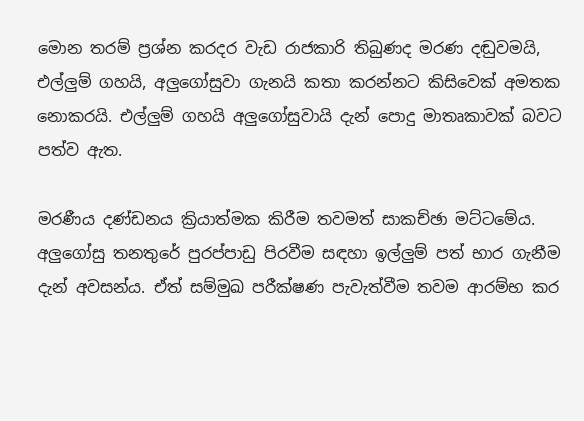මොන තරම් ප්‍රශ්න කරදර වැඩ රාජකාරි තිබුණද මරණ දඬුවමයි, එල්ලුම් ගහයි, අලුගෝසුවා ගැනයි කතා කරන්නට කිසිවෙක් අමතක නොකරයි. එල්ලුම් ගහයි අලුගෝසුවායි දැන් පොදු මාතෘකාවක් බවට පත්ව ඇත.

මරණීය දණ්ඩනය ක්‍රියාත්මක කිරීම තවමත් සාකච්ඡා මට්ටමේය. අලුගෝසු තනතුරේ පුරප්පාඩු පිරවීම සඳහා ඉල්ලුම් පත් භාර ගැනීම දැන් අවසන්ය. ඒත් සම්මුඛ පරීක්ෂණ පැවැත්වීම තවම ආරම්භ කර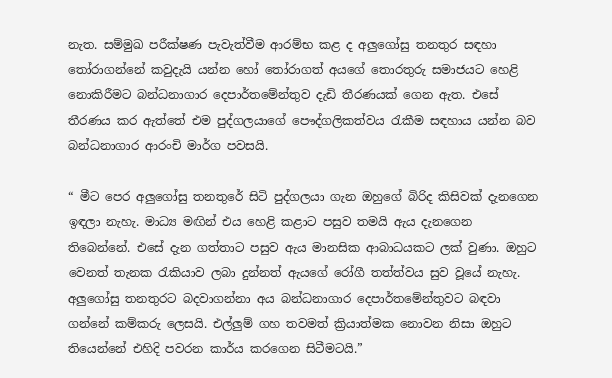නැත. සම්මුඛ පරීක්ෂණ පැවැත්වීම ආරම්භ කළ ද අලුගෝසු තනතුර සඳහා තෝරාගන්නේ කවුදැයි යන්න හෝ තෝරාගත් අයගේ තොරතුරු සමාජයට හෙළි නොකිරීමට බන්ධනාගාර දෙපාර්තමේන්තුව දැඩි තීරණයක් ගෙන ඇත. එසේ තීරණය කර ඇත්තේ එම පුද්ගලයාගේ පෞද්ගලිකත්වය රැකීම සඳහාය යන්න බව බන්ධනාගාර ආරංචි මාර්ග පවසයි.

“ මීට පෙර අලුගෝසු තනතුරේ සිටි පුද්ගලයා ගැන ඔහුගේ බිරිද කිසිවක් දැනගෙන ඉඳලා නැහැ. මාධ්‍ය මඟින් එය හෙළි කළාට පසුව තමයි ඇය දැනගෙන තිබෙන්නේ. එසේ දැන ගත්තාට පසුව ඇය මානසික ආබාධයකට ලක් වුණා. ඔහුට වෙනත් තැනක රැකියාව ලබා දුන්නත් ඇයගේ රෝගී තත්ත්වය සුව වූයේ නැහැ. අලුගෝසු තනතුරට බදවාගන්නා අය බන්ධනාගාර දෙපාර්තමේන්තුවට බඳවා ගන්නේ කම්කරු ලෙසයි. එල්ලුම් ගහ තවමත් ක්‍රියාත්මක නොවන නිසා ඔහුට තියෙන්නේ එහිදි පවරන කාර්ය කරගෙන සිටීමටයි.”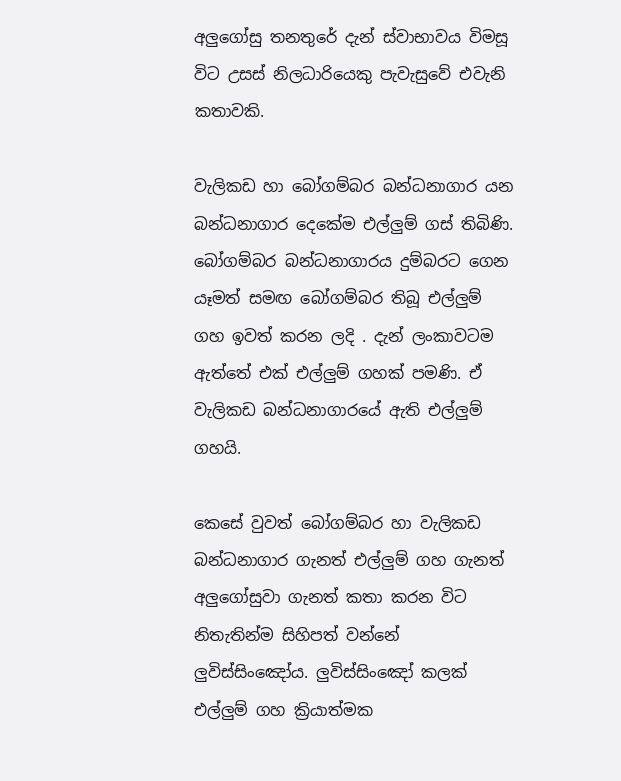අලුගෝසු තනතුරේ දැන් ස්වාභාවය විමසූ විට උසස් නිලධාරියෙකු පැවැසුවේ එවැනි කතාවකි.

වැලිකඩ හා බෝගම්බර බන්ධනාගාර යන බන්ධනාගාර දෙකේම එල්ලුම් ගස් තිබිණි. බෝගම්බර බන්ධනාගාරය දුම්බරට ගෙන යෑමත් සමඟ බෝගම්බර තිබූ එල්ලුම් ගහ ඉවත් කරන ලදි . දැන් ලංකාවටම ඇත්තේ එක් එල්ලුම් ගහක් පමණි. ඒ වැලිකඩ බන්ධනාගාරයේ ඇති එල්ලුම් ගහයි.

කෙසේ වුවත් බෝගම්බර හා වැලිකඩ බන්ධනාගාර ගැනත් එල්ලුම් ගහ ගැනත් අලුගෝසුවා ගැනත් කතා කරන විට නිතැතින්ම සිහිපත් වන්නේ ලුවිස්සිංඤෝය. ලුවිස්සිංඤෝ කලක් එල්ලුම් ගහ ක්‍රියාත්මක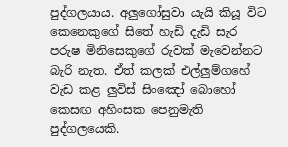පුද්ගලයාය. අලුගෝසුවා යැයි කියූ විට කෙනෙකුගේ සිතේ හැඩි දැඩි සැර පරුෂ මිනිසෙකුගේ රුවක් මැවෙන්නට බැරි නැත. ඒත් කලක් එල්ලුම්ගහේ වැඩ කළ ලුවිස් සිංඤෝ බොහෝ කෙසඟ අහිංසක පෙනුමැති පුද්ගලයෙකි.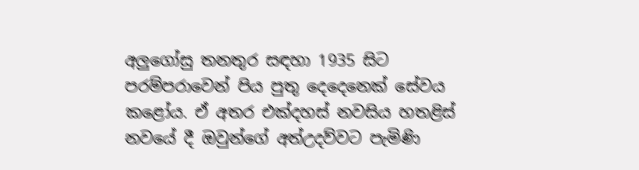අලුගෝසු තනතුර සඳහා 1935 සිට පරම්පරාවෙන් පිය පුතු දෙදෙනෙක් සේවය කළෝය. ඒ අතර එක්දහස් නවසිය හතළිස් නවයේ දී ඔවුන්ගේ අත්උදව්වට පැමිණි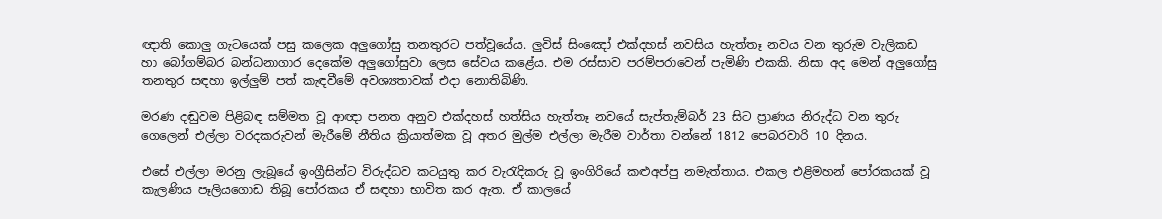ඥාති කොලු ගැටයෙක් පසු කලෙක අලුගෝසු තනතුරට පත්වූයේය. ලුවිස් සිංඤෝ එක්දහස් නවසිය හැත්තෑ නවය වන තුරුම වැලිකඩ හා බෝගම්බර බන්ධනාගාර දෙකේම අලුගෝසුවා ලෙස සේවය කළේය. එම රස්සාව පරම්පරාවෙන් පැමිණි එකකි. නිසා අද මෙන් අලුගෝසු තනතුර සඳහා ඉල්ලුම් පත් කැඳවීමේ අවශ්‍යතාවක් එදා නොතිබිණි.

මරණ දඬුවම පිළිබඳ සම්මත වූ ආඥා පනත අනුව එක්දහස් හත්සිය හැත්තෑ නවයේ සැප්තැම්බර් 23 සිට ප්‍රාණය නිරුද්ධ වන තුරු ගෙලෙන් එල්ලා වරදකරුවන් මැරීමේ නීතිය ක්‍රියාත්මක වූ අතර මුල්ම එල්ලා මැරීම වාර්තා වන්නේ 1812 පෙබරවාරි 10 දිනය.

එසේ එල්ලා මරනු ලැබූයේ ඉංග්‍රීසින්ට විරුද්ධව කටයුතු කර වැරැදිකරු වූ ඉංගිරියේ කළුඅප්පු නමැත්තාය. එකල එළිමහන් පෝරකයක් වූ කැලණිය පෑලියගොඩ තිබූ පෝරකය ඒ සඳහා භාවිත කර ඇත. ඒ කාලයේ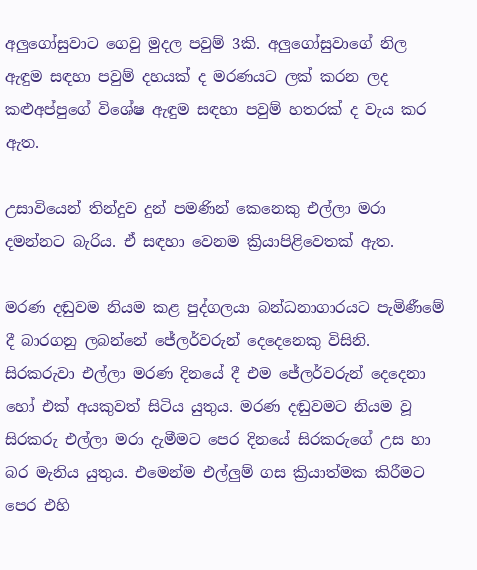අලුගෝසුවාට ගෙවු මුදල පවුම් 3කි. අලුගෝසුවාගේ නිල ඇඳුම සඳහා පවුම් දහයක් ද මරණයට ලක් කරන ලද කළුඅප්පුගේ විශේෂ ඇඳුම සඳහා පවුම් හතරක් ද වැය කර ඇත.

උසාවියෙන් තින්දුව දුන් පමණින් කෙනෙකු එල්ලා මරා දමන්නට බැරිය. ඒ සඳහා වෙනම ක්‍රියාපිළිවෙතක් ඇත.

මරණ දඬුවම නියම කළ පුද්ගලයා බන්ධනාගාරයට පැමිණීමේ දී බාරගනු ලබන්නේ ජේලර්වරුන් දෙදෙනෙකු විසිනි. සිරකරුවා එල්ලා මරණ දිනයේ දී එම ජේලර්වරුන් දෙදෙනා හෝ එක් අයකුවත් සිටිය යුතුය. මරණ දඬුවමට නියම වූ සිරකරු එල්ලා මරා දැමීමට පෙර දිනයේ සිරකරුගේ උස හා බර මැනිය යුතුය. එමෙන්ම එල්ලුම් ගස ක්‍රියාත්මක කිරීමට පෙර එහි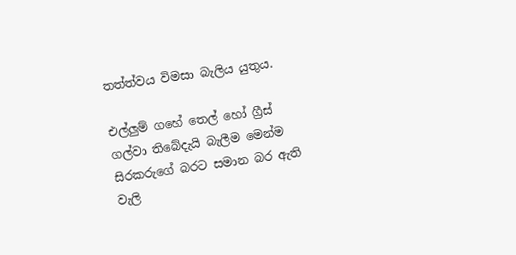තත්ත්වය විමසා බැලිය යුතුය.

එල්ලුම් ගහේ තෙල් හෝ ග්‍රීස් ගල්වා තිබේදැයි බැලීම මෙන්ම සිරකරුගේ බරට සමාන බර ඇති වැලි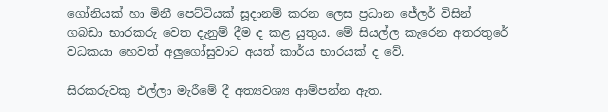ගෝනියක් හා මිනී පෙට්ටියක් සූදානම් කරන ලෙස ප්‍රධාන ජේලර් විසින් ගබඩා භාරකරු වෙත දැනුම් දීම ද කළ යුතුය. මේ සියල්ල කැරෙන අතරතුරේ වධකයා හෙවත් අලුගෝසුවාට අයත් කාර්ය භාරයක් ද වේ.

සිරකරුවකු එල්ලා මැරීමේ දී අත්‍යවශ්‍ය ආම්පන්න ඇත.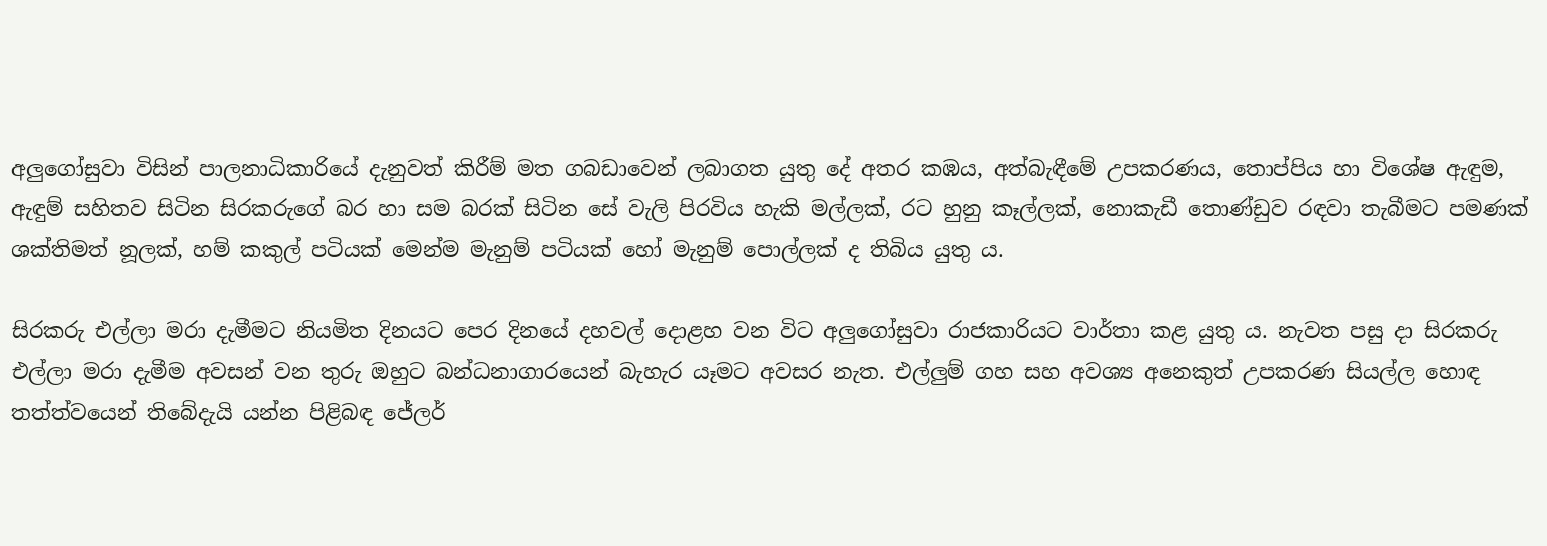අලුගෝසුවා විසින් පාලනාධිකාරියේ දැනුවත් කිරීම් මත ගබඩාවෙන් ලබාගත යුතු දේ අතර කඹය, අත්බැඳීමේ උපකරණය, තොප්පිය හා විශේෂ ඇඳුම, ඇඳුම් සහිතව සිටින සිරකරුගේ බර හා සම බරක් සිටින සේ වැලි පිරවිය හැකි මල්ලක්, රට හුනු කෑල්ලක්, නොකැඩී තොණ්ඩුව රඳවා තැබීමට පමණක් ශක්තිමත් නූලක්, හම් කකුල් පටියක් මෙන්ම මැනුම් පටියක් හෝ මැනුම් පොල්ලක් ද තිබිය යුතු ය.

සිරකරු එල්ලා මරා දැමීමට නියමිත දිනයට පෙර දිනයේ දහවල් දොළහ වන විට අලුගෝසුවා රාජකාරියට වාර්තා කළ යුතු ය. නැවත පසු දා සිරකරු එල්ලා මරා දැමීම අවසන් වන තුරු ඔහුට බන්ධනාගාරයෙන් බැහැර යෑමට අවසර නැත. එල්ලුම් ගහ සහ අවශ්‍ය අනෙකුත් උපකරණ සියල්ල හොඳ තත්ත්වයෙන් තිබේදැයි යන්න පිළිබඳ ජේලර්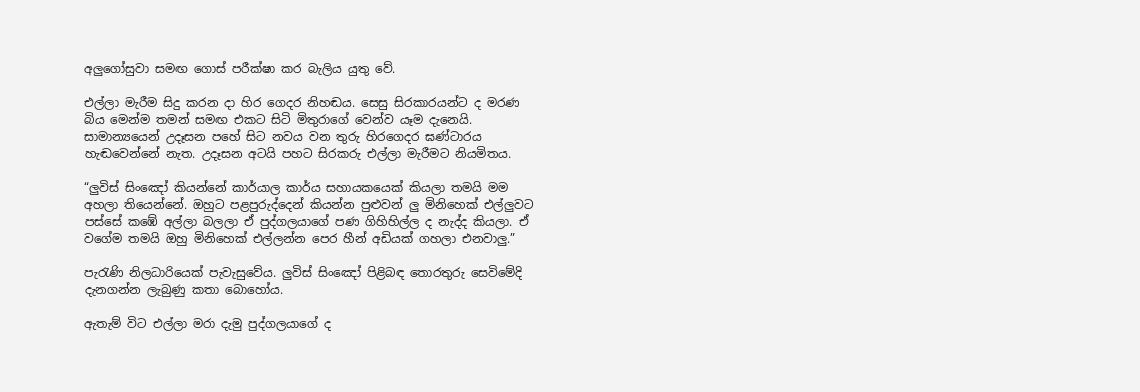අලුගෝසුවා සමඟ ගොස් පරීක්ෂා කර බැලිය යුතු වේ.

එල්ලා මැරීම සිදු කරන දා හිර ගෙදර නිහඬය. සෙසු සිරකාරයන්ට ද මරණ බිය මෙන්ම තමන් සමඟ එකට සිටි මිතුරාගේ වෙන්ව යෑම දැනෙයි. සාමාන්‍යයෙන් උදෑසන පහේ සිට නවය වන තුරු හිරගෙදර ඝණ්ටාරය හැඬවෙන්නේ නැත. උදෑසන අටයි පහට සිරකරු එල්ලා මැරීමට නියමිතය.

“ලුවිස් සිංඤෝ කියන්නේ කාර්යාල කාර්ය සහායකයෙක් කියලා තමයි මම අහලා තියෙන්නේ. ඔහුට පළපුරුද්දෙන් කියන්න පුළුවන් ලු මිනිහෙක් එල්ලුවට පස්සේ කඹේ අල්ලා බලලා ඒ පුද්ගලයාගේ පණ ගිහිහිල්ල ද නැද්ද කියලා. ඒ වගේම තමයි ඔහු මිනිහෙක් එල්ලන්න පෙර හීන් අඩියක් ගහලා එනවාලු.”

පැරැණි නිලධාරියෙක් පැවැසුවේය. ලුවිස් සිංඤෝ පිළිබඳ තොරතුරු සෙවිමේදි දැනගන්න ලැබුණු කතා බොහෝය.

ඇතැම් විට එල්ලා මරා දැමු පුද්ගලයාගේ ද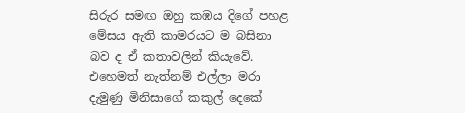සිරුර සමඟ ඔහු කඹය දිගේ පහළ මේසය ඇති කාමරයට ම බසිනා බව ද ඒ කතාවලින් කියැවේ. එහෙමත් නැත්නම් එල්ලා මරා දැමුණු මිනිසාගේ කකුල් දෙකේ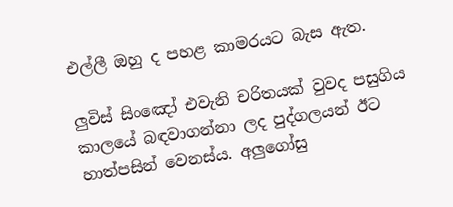එල්ලී ඔහු ද පහළ කාමරයට බැස ඇත.

ලුවිස් සිංඤෝ එවැනි චරිතයක් වුවද පසුගිය කාලයේ බඳවාගන්නා ලද පුද්ගලයන් ඊට හාත්පසින් වෙනස්ය. අලුගෝසු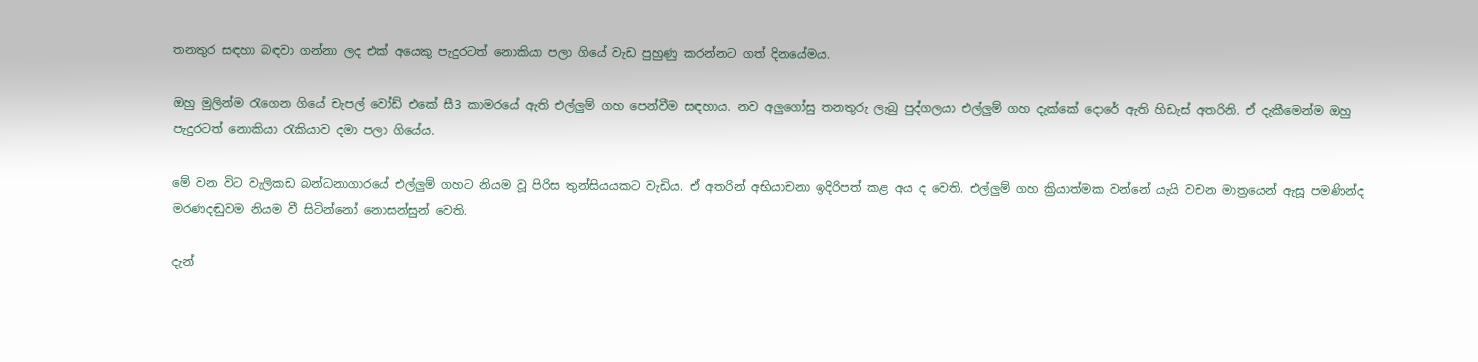තනතුර සඳහා බඳවා ගන්නා ලද එක් අයෙකු පැදුරටත් නොකියා පලා ගියේ වැඩ පුහුණු කරන්නට ගත් දිනයේමය.

ඔහු මුලින්ම රැගෙන ගියේ චැපල් වෝඩ් එකේ සී3 කාමරයේ ඇති එල්ලුම් ගහ පෙන්වීම සඳහාය. නව අලුගෝසු තනතුරු ලැබු පුද්ගලයා එල්ලුම් ගහ දැක්කේ දොරේ ඇති හිඩැස් අතරිනි. ඒ දැකීමෙන්ම ඔහු පැදුරටත් නොකියා රැකියාව දමා පලා ගියේය.

මේ වන විට වැලිකඩ බන්ධනාගාරයේ එල්ලුම් ගහට නියම වූ පිරිස තුන්සියයකට වැඩිය. ඒ අතරින් අභියාචනා ඉදිරිපත් කළ අය ද වෙති. එල්ලුම් ගහ ක්‍රියාත්මක වන්නේ යැයි වචන මාත්‍රයෙන් ඇසූ පමණින්ද මරණදඬුවම නියම වී සිටින්නෝ නොසන්සුන් වෙති.

දැන්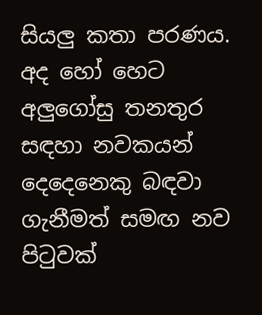සියලු කතා පරණය. අද හෝ හෙට අලුගෝසු තනතුර සඳහා නවකයන් දෙදෙනෙකු බඳවා ගැනීමත් සමඟ නව පිටුවක්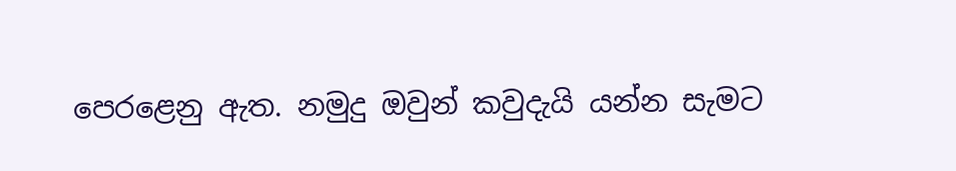පෙරළෙනු ඇත. නමුදු ඔවුන් කවුදැයි යන්න සැමට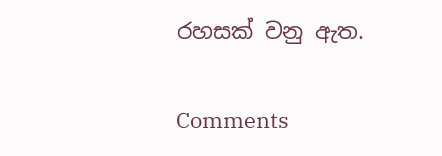රහසක් වනු ඇත.

Comments